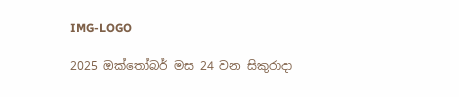IMG-LOGO

2025 ඔක්තෝබර් මස 24 වන සිකුරාදා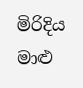මිරිදිය මාළු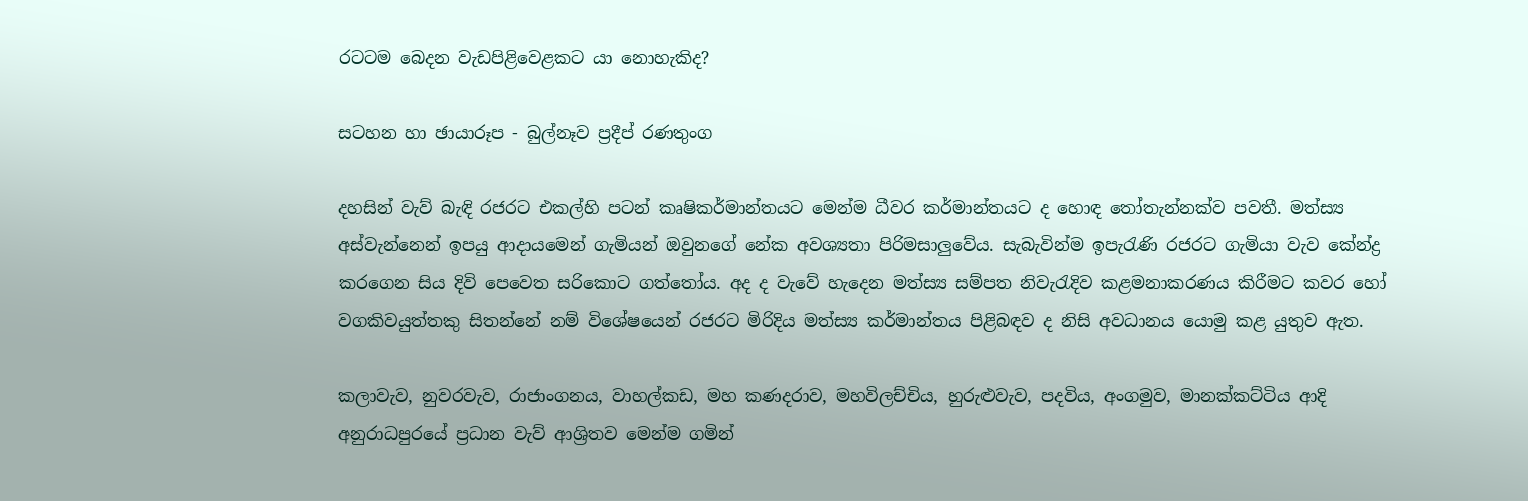රටටම බෙදන වැඩපිළිවෙළකට යා නොහැකිද?

සටහන හා ඡායාරූප - බුල්නෑව ප්‍රදීප් රණතුංග

දහසින් වැව් බැඳි රජරට එකල්හි පටන් කෘෂිකර්මාන්තයට මෙන්ම ධීවර කර්මාන්තයට ද හොඳ තෝතැන්නක්ව පවතී. මත්ස්‍ය අස්වැන්නෙන් ඉපයු ආදායමෙන් ගැමියන් ඔවුනගේ නේක අවශ්‍යතා පිරිමසාලු‍වේය. සැබැවින්ම ඉපැරැණි රජරට ගැමියා වැව කේන්ද්‍ර කරගෙන සිය දිවි පෙවෙත සරිකොට ගත්තෝය. අද ද වැවේ හැදෙන මත්ස්‍ය සම්පත නිවැරැදිව කළමනාකරණය කිරීමට කවර හෝ වගකිවයුත්තකු සිතන්නේ නම් විශේෂයෙන් රජරට මිරිදිය මත්ස්‍ය කර්මාන්තය පිළිබඳව ද නිසි අවධානය යොමු කළ යුතුව ඇත.

කලාවැව, නුවරවැව, රාජාංගනය, වාහල්කඩ, මහ කණදරාව, මහවිලච්චිය, හුරුළුවැව, පදවිය, අංගමුව, මානක්කට්ටිය ආදි අනුරාධපුරයේ ප්‍රධාන වැව් ආශ්‍රිතව මෙන්ම ගමින්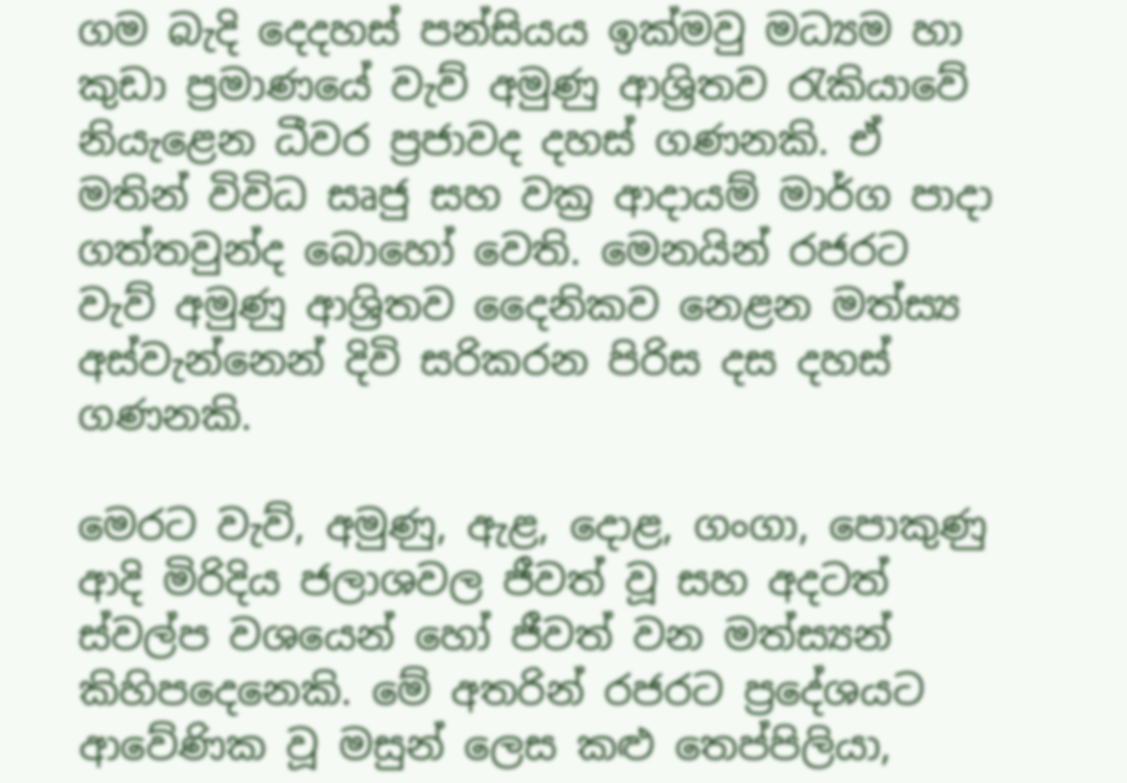ගම බැදි දෙදහස් පන්සියය ඉක්මවු මධ්‍යම හා කුඩා ප්‍රමාණයේ වැව් අමුණු ආශ්‍රිතව රැකියාවේ නියැළෙන ධීවර ප්‍රජාවද දහස් ගණනකි. ඒ මතින් විවිධ සෘජු සහ වක්‍ර ආදායම් මාර්ග පාදා ගත්තවුන්ද බොහෝ වෙති. මෙනයින් රජරට වැව් අමුණු ආශ්‍රිතව දෛනිකව නෙළන මත්ස්‍ය අස්වැන්නෙන් දිවි සරිකරන පිරිස දස දහස් ගණනකි.

මෙරට වැව්, අමුණු, ඇළ, දොළ, ගංගා, පොකුණු ආදි මිරිදිය ජලාශවල ජීවත් වූ සහ අදටත් ස්වල්ප වශයෙන් හෝ ජීවත් වන මත්ස්‍යන් කිහිපදෙනෙකි. මේ අතරින් රජරට ප්‍රදේශයට ආවේණික වූ මසුන් ලෙස කළු තෙප්පිලියා,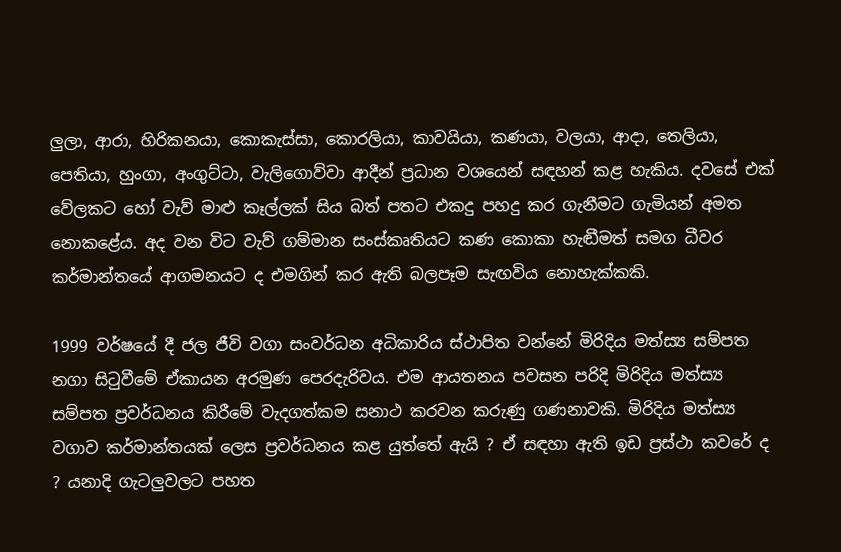ලු‍ලා, ආරා, හිරිකනයා, කොකැස්සා, කොරලියා, කාවයියා, කණයා, වලයා, ආදා, තෙලියා, පෙතියා, හුංගා, අංගුට්ටා, වැලිගොව්වා ආදීන් ප්‍රධාන වශයෙන් සඳහන් කළ හැකිය. දවසේ එක් වේලකට හෝ වැව් මාළු කෑල්ලක් සිය බත් පතට එකදු පහදු කර ගැනීමට ගැමියන් අමත නොකළේය. අද වන විට වැව් ගම්මාන සංස්කෘතියට කණ කොකා හැඬීමත් සමග ධීවර කර්මාන්තයේ ආගමනයට ද එමගින් කර ඇති බලපෑම සැඟවිය නොහැක්කකි.

1999 වර්ෂයේ දී ජල ජීවි වගා සංවර්ධන අධිකාරිය ස්ථාපිත වන්නේ මිරිදිය මත්ස්‍ය සම්පත නගා සිටුවීමේ ඒකායන අරමුණ පෙරදැරිවය. එම ආයතනය පවසන පරිදි මිරිදිය මත්ස්‍ය සම්පත ප්‍රවර්ධනය කිරීමේ වැදගත්කම සනාථ කරවන කරුණු ගණනාවකි. මිරිදිය මත්ස්‍ය වගාව කර්මාන්තයක් ලෙස ප්‍රවර්ධනය කළ යුත්තේ ඇයි ? ඒ සඳහා ඇති ඉඩ ප්‍රස්ථා කවරේ ද ? යනාදි ගැටලු‍වලට පහත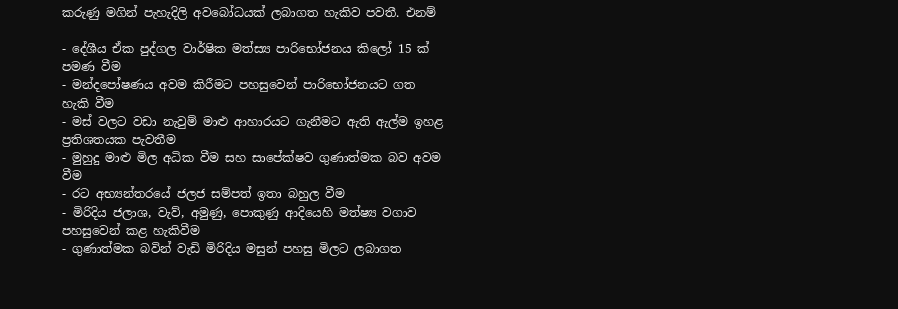කරුණු මගින් පැහැදිලි අවබෝධයක් ලබාගත හැකිව පවතී. එනම්

- දේශීය ඒක පුද්ගල වාර්ෂික මත්ස්‍ය පාරිභෝජනය කිලෝ 15 ක් පමණ වීම
- මන්දපෝෂණය අවම කිරීමට පහසුවෙන් පාරිභෝජනයට ගත හැකි වීම
- මස් වලට වඩා නැවුම් මාළු ආහාරයට ගැනීමට ඇති ඇල්ම ඉහළ ප්‍රතිශතයක පැවතීම
- මුහුදු මාළු මිල අධික වීම සහ සාපේක්ෂව ගුණාත්මක බව අවම වීම
- රට අභ්‍යන්තරයේ ජලජ සම්පත් ඉතා බහුල වීම
- මිරිදිය ජලාශ, වැව්, අමුණු, පොකුණු ආදියෙහි මත්ෂ්‍ය වගාව පහසුවෙන් කළ හැකිවීම
- ගුණාත්මක බවින් වැඩි මිරිදිය මසුන් පහසු මිලට ලබාගත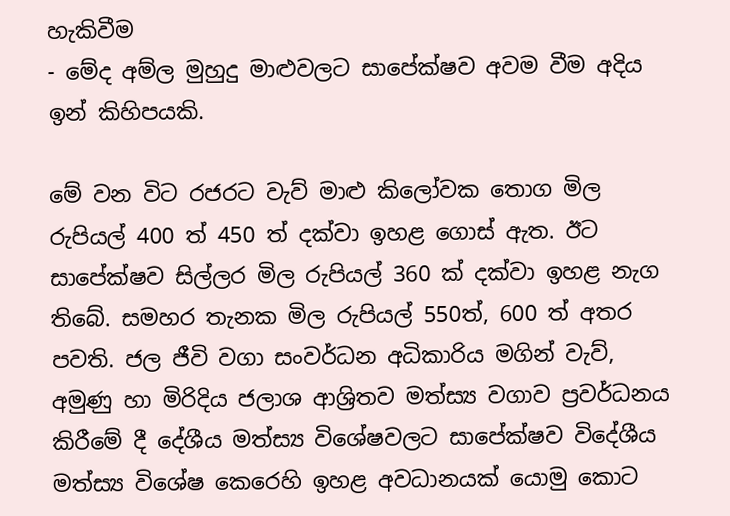හැකිවීම
- මේද අම්ල මුහුදු මාළුවලට සාපේක්ෂව අවම වීම අදිය ඉන් කිහිපයකි.

මේ වන විට රජරට වැව් මාළු කිලෝවක තොග මිල රුපියල් 400 ත් 450 ත් දක්වා ඉහළ ගොස් ඇත. ඊට සාපේක්ෂව සිල්ලර මිල රුපියල් 360 ක් දක්වා ඉහළ නැග තිබේ. සමහර තැනක මිල රුපියල් 550ත්, 600 ත් අතර පවති. ජල ජීවි වගා සංවර්ධන අධිකාරිය මගින් වැව්, අමුණු හා මිරිදිය ජලාශ ආශ්‍රිතව මත්ස්‍ය වගාව ප්‍රවර්ධනය කිරීමේ දී දේශීය මත්ස්‍ය විශේෂවලට සාපේක්ෂව විදේශීය මත්ස්‍ය විශේෂ කෙරෙහි ඉහළ අවධානයක් යොමු කොට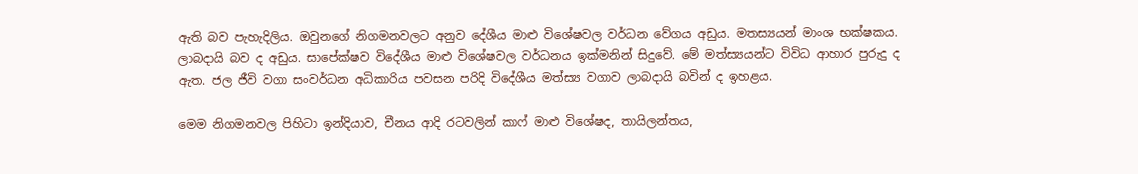ඇති බව පැහැදිලිය. ඔවුනගේ නිගමනවලට අනුව දේශීය මාළු විශේෂවල වර්ධන වේගය අඩුය. මතස්‍යයන් මාංශ භක්ෂකය. ලාබදායි බව ද අඩුය. සාපේක්ෂව විදේශීය මාළු විශේෂවල වර්ධනය ඉක්මනින් සිදුවේ. මේ මත්ස්‍යයන්ට විවිධ ආහාර පුරුදු ද ඇත. ජල ජීවි වගා සංවර්ධන අධිකාරිය පවසන පරිදි විදේශීය මත්ස්‍ය වගාව ලාබදායි බවින් ද ඉහළය.

මෙම නිගමනවල පිහිටා ඉන්දියාව, චීනය ආදි රටවලින් කා‌ෆ් මාළු විශේෂද, තායිලන්තය,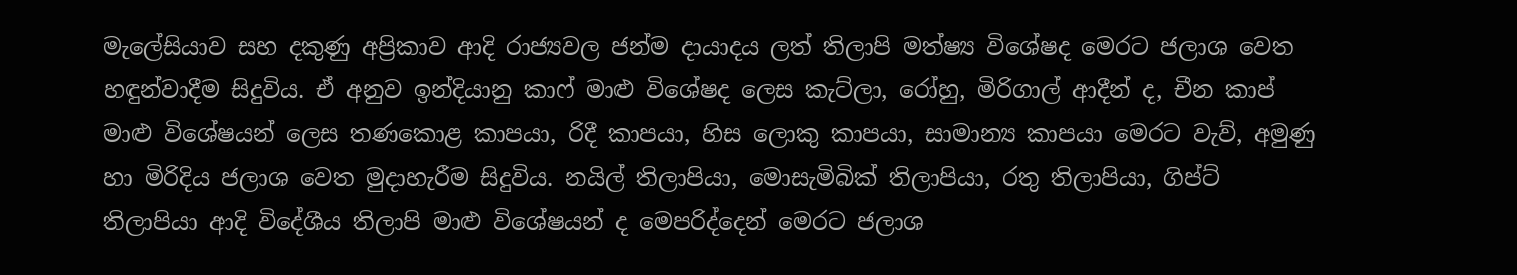මැලේසියාව සහ දකුණු අප්‍රිකාව ආදි රාජ්‍යවල ජන්ම දායාදය ලත් තිලාපි මත්ෂ්‍ය විශේෂද මෙරට ජලාශ වෙත හඳුන්වාදීම සිදුවිය. ඒ අනුව ඉන්දියානු කාෆ් මාළු විශේෂද ලෙස කැට්ලා, රෝහු, මිරිගාල් ආදීන් ද, චීන කාප් මාළු විශේෂයන් ලෙස තණකොළ කාපයා, රිදී කාපයා, හිස ලොකු කාපයා, සාමාන්‍ය කාපයා මෙරට වැව්, අමුණු හා මිරිදිය ජලාශ වෙත මුදාහැරීම සිදුවිය. නයිල් තිලාපියා, මොසැමිබික් තිලාපියා, රතු තිලාපියා, ගිප්ට් තිලාපියා ආදි විදේශීය තිලාපි මාළු විශේෂයන් ද මෙපරිද්දෙන් මෙරට ජලාශ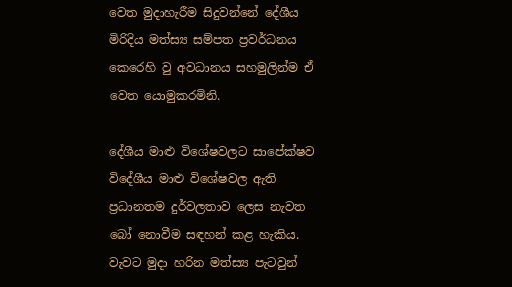වෙත මුදාහැරීම සිදුවන්නේ දේශීය මිරිදිය මත්ස්‍ය සම්පත ප්‍රවර්ධනය කෙරෙහි වු අවධානය සහමුලින්ම ඒ වෙත යොමුකරමිනි.

දේශීය මාළු විශේෂවලට සාපේක්ෂව විදේශීය මාළු විශේෂවල ඇති ප්‍රධානතම දුර්වලතාව ලෙස නැවත බෝ නොවීම සඳහන් කළ හැකිය. වැවට මුදා හරින මත්ස්‍ය පැටවුන්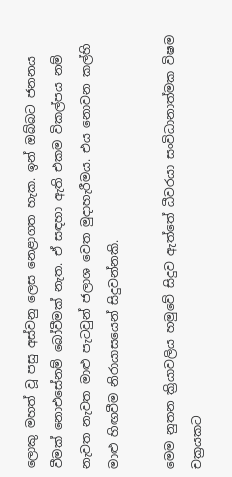ලොකු මහත් වූ පසු අස්වනු ලෙස නෙළාගත හැක. ඉන් ඔබ්බට ජනනය වීමක් නොඑසේනම් බෝවීමක් නැත. ඒ සඳහා ඇති එකම විකල්පය නම් නැවත නැවත මාළු පැටවුන් ජලාශ වෙත මුදාහැරීමය. එය නොවන කල්හි මාළු හිඟවීම නිරායාසයෙන් සිදුවන්නකි.

මෙම නුතන ක්‍රියාවලිය හමුවේ සිදුව ඇත්තේ ධීවරයා සංවිධානාත්මක විෂම චක්‍රයකට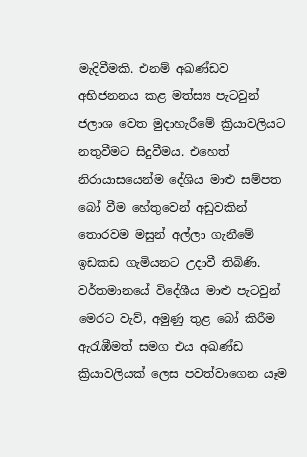මැදිවීමකි. එනම් අඛණ්ඩව අභිජනනය කළ මත්ස්‍ය පැටවුන් ජලාශ වෙත මුදාහැරීමේ ක්‍රියාවලියට නතුවීමට සිදුවීමය. එහෙත් නිරායාසයෙන්ම දේශිය මාළු සම්පත බෝ වීම හේතුවෙන් අඩුවකින් තොරවම මසුන් අල්ලා ගැනීමේ ඉඩකඩ ගැමියනට උදාවී තිබිණි. වර්තමානයේ විදේශීය මාළු පැටවුන් මෙරට වැව්, අමුණු තුළ බෝ කිරීම ඇරැඹීමත් සමග එය අඛණ්ඩ ක්‍රියාවලියක් ලෙස පවත්වාගෙන යෑම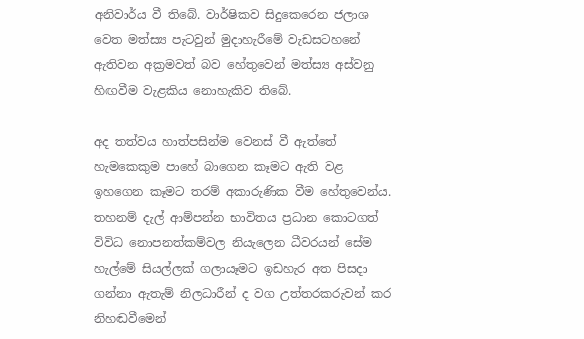අනිවාර්ය වී තිබේ. වාර්ෂිකව සිදුකෙරෙන ජලාශ වෙත මත්ස්‍ය පැටවුන් මුදාහැරීමේ වැඩසටහනේ ඇතිවන අක්‍රමවත් බව හේතුවෙන් මත්ස්‍ය අස්වනු හිඟවීම වැළකිය නොහැකිව තිබේ.

අද තත්වය හාත්පසින්ම වෙනස් වී ඇත්තේ හැමකෙකුම පාහේ බාගෙන කෑමට ඇති වළ ඉහගෙන කෑමට තරම් අකාරුණික වීම හේතුවෙන්ය. තහනම් දැල් ආම්පන්න භාවිතය ප්‍රධාන කොටගත් විවිධ නොපනත්කම්වල නියැලෙන ධීවරයන් සේම හැල්මේ සියල්ලක් ගලායෑමට ඉඩහැර අත පිසදා ගන්නා ඇතැම් නිලධාරීන් ද වග උත්තරකරුවන් කර නිහඬවීමෙන්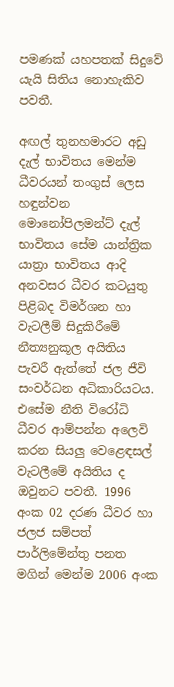පමණක් යහපතක් සිදුවේ යැයි සිතිය නොහැකිව පවතී.

අඟල් තුනහමාරට අඩු දැල් භාවිතය මෙන්ම ධීවරයන් තංගුස් ලෙස හඳුන්වන මොනෝපිලමන්ට් දැල් භාවිතය සේම යාන්ත්‍රික යාත්‍රා භාවිතය ආදි අනවසර ධීවර කටයුතු පිළිබද විමර්ශන හා වැටලීම් සිදුකිරීමේ නීත්‍යනුකූල අයිතිය පැවරී ඇත්තේ ජල ජීවි සංවර්ධන අධිකාරියටය. එසේම නීති විරෝධි ධීවර ආම්පන්න අලෙවි කරන සියලු‍ වෙළෙඳසල් වැටලීමේ අයිතිය ද ඔවුනට පවතී. 1996 අංක 02 දරණ ධීවර හා ජලජ සම්පත් පාර්ලිමේන්තු පනත මගින් මෙන්ම 2006 අංක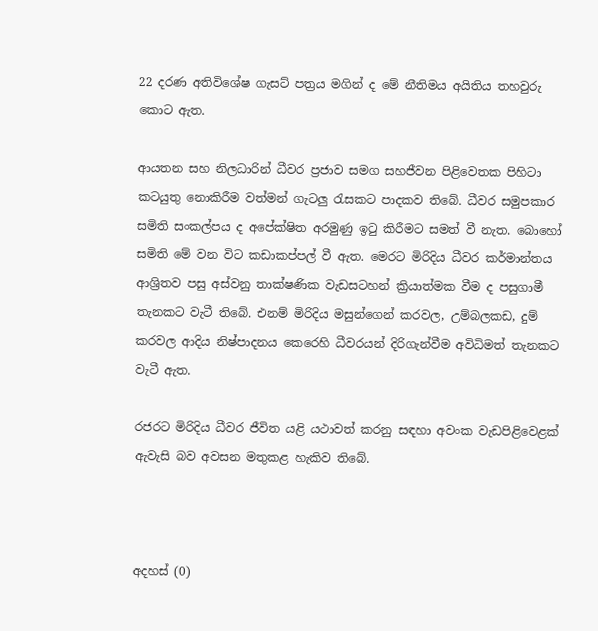22 දරණ අතිවිශේෂ ගැසට් පත්‍රය මගින් ද මේ නීතිමය අයිතිය තහවුරු කොට ඇත.

ආයතන සහ නිලධාරින් ධීවර ප්‍රජාව සමග සහජීවන පිළිවෙතක පිහිටා කටයුතු නොකිරීම වත්මන් ගැටලු‍ රැසකට පාදකව තිබේ. ධීවර සමුපකාර සමිති සංකල්පය ද අපේක්ෂිත අරමුණු ඉටු කිරීමට සමත් වී නැත. බොහෝ සමිති මේ වන විට කඩාකප්පල් වී ඇත. මෙරට මිරිදිය ධීවර කර්මාන්තය ආශ්‍රිතව පසු අස්වනු තාක්ෂණික වැඩසටහන් ක්‍රියාත්මක වීම ද පසුගාමී තැනකට වැටී තිබේ. එනම් මිරිදිය මසුන්ගෙන් කරවල, උම්බලකඩ, දුම් කරවල ආදිය නිෂ්පාදනය කෙරෙහි ධීවරයන් දිරිගැන්වීම අවිධිමත් තැනකට වැටී ඇත.

රජරට මිරිදිය ධීවර ජීවිත යළි යථාවත් කරනු සඳහා අවංක වැඩපිළිවෙළක් ඇවැසි බව අවසන මතුකළ හැකිව තිබේ.



අදහස් (0)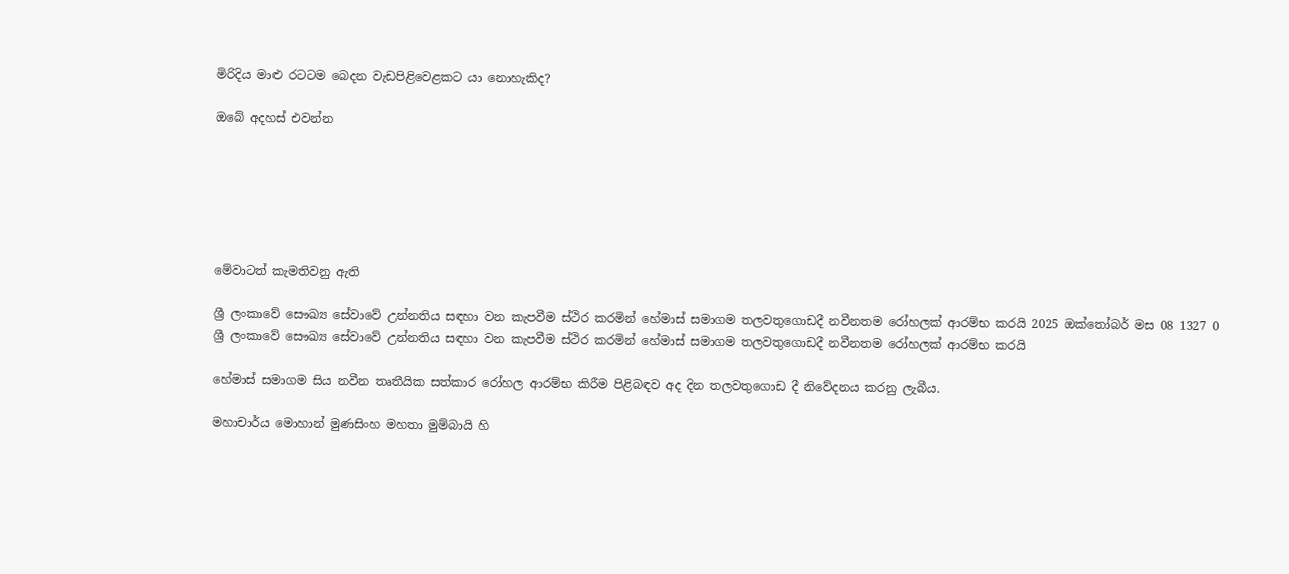මිරිදිය මාළු රටටම බෙදන වැඩපිළිවෙළකට යා නොහැකිද?

ඔබේ අදහස් එවන්න






මේවාටත් කැමතිවනු ඇති

ශ්‍රී ලංකාවේ සෞඛ්‍ය සේවාවේ උන්නතිය සඳහා වන කැපවීම ස්ථිර කරමින් හේමාස් සමාගම තලවතුගොඩදී නවීනතම රෝහලක් ආරම්භ කරයි 2025 ඔක්තෝබර් මස 08 1327 0
ශ්‍රී ලංකාවේ සෞඛ්‍ය සේවාවේ උන්නතිය සඳහා වන කැපවීම ස්ථිර කරමින් හේමාස් සමාගම තලවතුගොඩදී නවීනතම රෝහලක් ආරම්භ කරයි

හේමාස් සමාගම සිය නවීන තෘතීයික සත්කාර රෝහල ආරම්භ කිරීම පිළිබඳව අද දින තලවතුගොඩ දී නිවේදනය කරනු ලැබීය.

මහාචාර්ය මොහාන් මුණසිංහ මහතා මුම්බායි හි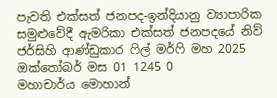පැවති එක්සත් ජනපද-ඉන්දියානු ව්‍යාපාරික සමුළුවේදී ඇමරිකා එක්සත් ජනපදයේ නිව් ජර්සිහි ආණ්ඩුකාර ෆිල් මර්ෆි මහ 2025 ඔක්තෝබර් මස 01 1245 0
මහාචාර්ය මොහාන්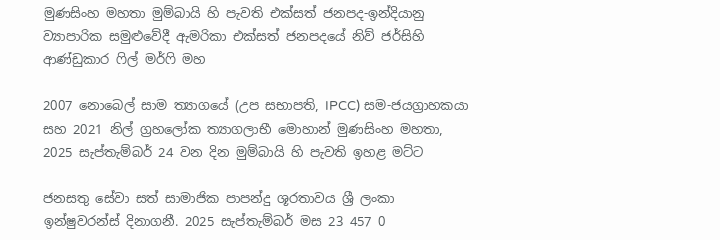මුණසිංහ මහතා මුම්බායි හි පැවති එක්සත් ජනපද-ඉන්දියානු ව්‍යාපාරික සමුළුවේදී ඇමරිකා එක්සත් ජනපදයේ නිව් ජර්සිහි ආණ්ඩුකාර ෆිල් මර්ෆි මහ

2007 නොබෙල් සාම ත්‍යාගයේ (උප සභාපති, IPCC) සම-ජයග්‍රාහකයා සහ 2021 නිල් ග්‍රහලෝක ත්‍යාගලාභී මොහාන් මුණසිංහ මහතා, 2025 සැප්තැම්බර් 24 වන දින මුම්බායි හි පැවති ඉහළ මට්ට

ජනසතු සේවා සත් සාමාජික පාපන්දු ශූරතාවය ශ්‍රී ලංකා ඉන්ෂුවරන්ස් දිනාගනී. 2025 සැප්තැම්බර් මස 23 457 0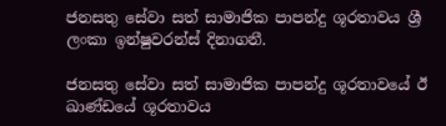ජනසතු සේවා සත් සාමාජික පාපන්දු ශූරතාවය ශ්‍රී ලංකා ඉන්ෂුවරන්ස් දිනාගනී.

ජනසතු සේවා සත් සාමාජික පාපන්දු ශූරතාවයේ ඊ ඛාණ්ඩයේ ශූරතාවය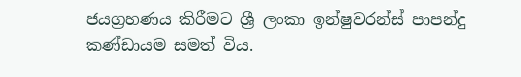ජයග්‍රහණය කිරීමට ශ්‍රී ලංකා ඉන්ෂුවරන්ස් පාපන්දු කණ්ඩායම සමත් විය.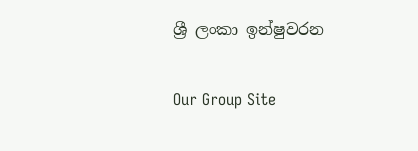ශ්‍රී ලංකා ඉන්ෂුවරන

Our Group Site